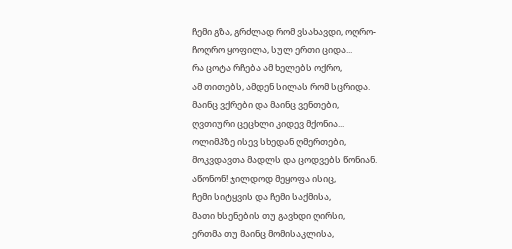ჩემი გზა, გრძლად რომ ვსახავდი, ოღრო-
ჩოღრო ყოფილა, სულ ერთი ციდა...
რა ცოტა რჩება ამ ხელებს ოქრო,
ამ თითებს, ამდენ სილას რომ სცრიდა.
მაინც ვქრები და მაინც ვენთები,
ღვთიური ცეცხლი კიდევ მქონია...
ოლიმპზე ისევ სხედან ღმერთები,
მოკვდავთა მადლს და ცოდვებს წონიან.
აწონონ! ჯილდოდ მეყოფა ისიც,
ჩემი სიტყვის და ჩემი საქმისა,
მათი ხსენების თუ გავხდი ღირსი,
ერთმა თუ მაინც მომისაკლისა,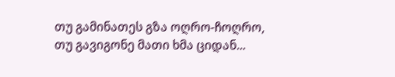თუ გამინათეს გზა ოღრო-ჩოღრო,
თუ გავიგონე მათი ხმა ციდან...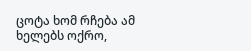ცოტა ხომ რჩება ამ ხელებს ოქრო,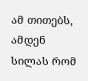ამ თითებს, ამდენ სილას რომ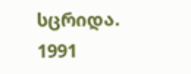სცრიდა.
1991